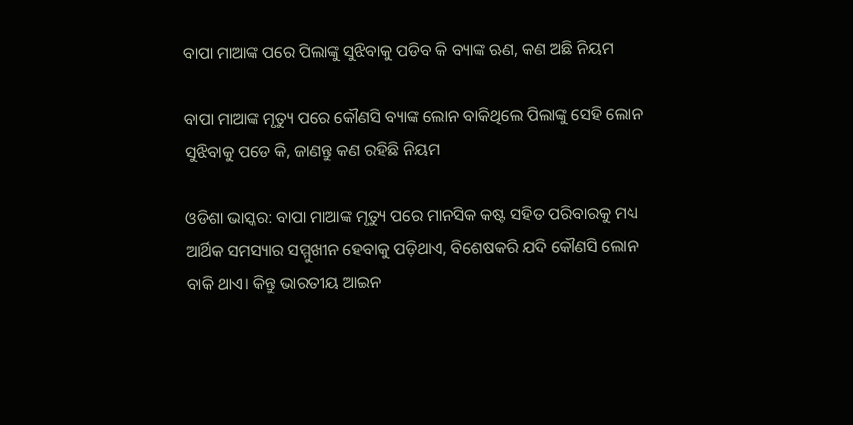ବାପା ମାଆଙ୍କ ପରେ ପିଲାଙ୍କୁ ସୁଝିବାକୁ ପଡିବ କି ବ୍ୟାଙ୍କ ଋଣ, କଣ ଅଛି ନିୟମ

ବାପା ମାଆଙ୍କ ମୃତ୍ୟୁ ପରେ କୌଣସି ବ୍ୟାଙ୍କ ଲୋନ ବାକିଥିଲେ ପିଲାଙ୍କୁ ସେହି ଲୋନ ସୁଝିବାକୁ ପଡେ କି, ଜାଣନ୍ତୁ କଣ ରହିଛି ନିୟମ

ଓଡିଶା ଭାସ୍କର: ବାପା ମାଆଙ୍କ ମୃତ୍ୟୁ ପରେ ମାନସିକ କଷ୍ଟ ସହିତ ପରିବାରକୁ ମଧ୍ୟ ଆର୍ଥିକ ସମସ୍ୟାର ସମ୍ମୁଖୀନ ହେବାକୁ ପଡ଼ିଥାଏ, ବିଶେଷକରି ଯଦି କୌଣସି ଲୋନ ବାକି ଥାଏ। କିନ୍ତୁ ଭାରତୀୟ ଆଇନ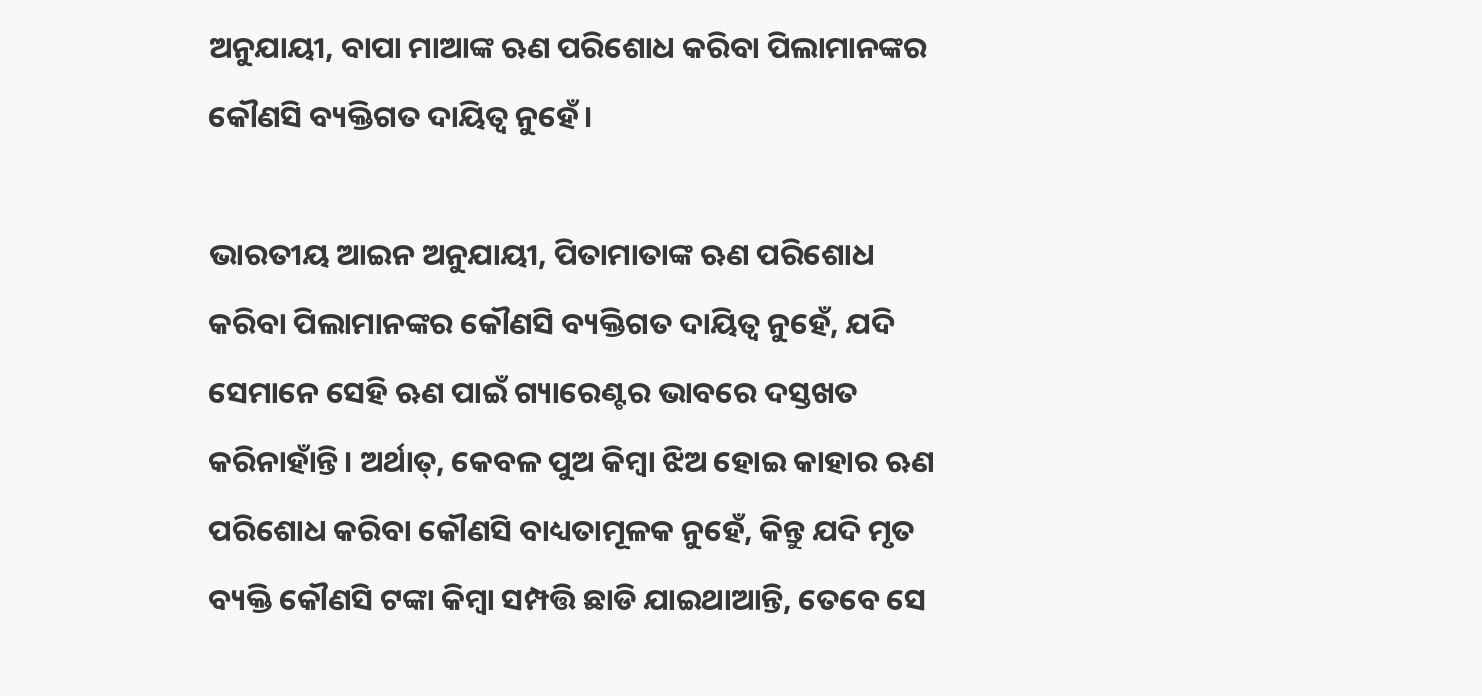ଅନୁଯାୟୀ, ବାପା ମାଆଙ୍କ ଋଣ ପରିଶୋଧ କରିବା ପିଲାମାନଙ୍କର କୌଣସି ବ୍ୟକ୍ତିଗତ ଦାୟିତ୍ୱ ନୁହେଁ।

ଭାରତୀୟ ଆଇନ ଅନୁଯାୟୀ, ପିତାମାତାଙ୍କ ଋଣ ପରିଶୋଧ କରିବା ପିଲାମାନଙ୍କର କୌଣସି ବ୍ୟକ୍ତିଗତ ଦାୟିତ୍ୱ ନୁହେଁ, ଯଦି ସେମାନେ ସେହି ଋଣ ପାଇଁ ଗ୍ୟାରେଣ୍ଟର ଭାବରେ ଦସ୍ତଖତ କରିନାହାଁନ୍ତି। ଅର୍ଥାତ୍, କେବଳ ପୁଅ କିମ୍ବା ଝିଅ ହୋଇ କାହାର ଋଣ ପରିଶୋଧ କରିବା କୌଣସି ବାଧ୍ୟତାମୂଳକ ନୁହେଁ, କିନ୍ତୁ ଯଦି ମୃତ ବ୍ୟକ୍ତି କୌଣସି ଟଙ୍କା କିମ୍ବା ସମ୍ପତ୍ତି ଛାଡି ଯାଇଥାଆନ୍ତି, ତେବେ ସେ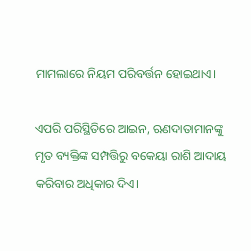ମାମଲାରେ ନିୟମ ପରିବର୍ତ୍ତନ ହୋଇଥାଏ।

ଏପରି ପରିସ୍ଥିତିରେ ଆଇନ, ଋଣଦାତାମାନଙ୍କୁ ମୃତ ବ୍ୟକ୍ତିଙ୍କ ସମ୍ପତ୍ତିରୁ ବକେୟା ରାଶି ଆଦାୟ କରିବାର ଅଧିକାର ଦିଏ।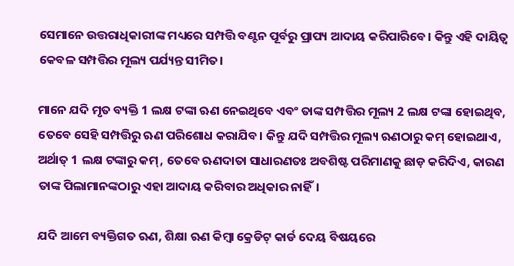ସେମାନେ ଉତ୍ତରାଧିକାରୀଙ୍କ ମଧ୍ୟରେ ସମ୍ପତ୍ତି ବଣ୍ଟନ ପୂର୍ବରୁ ପ୍ରାପ୍ୟ ଆଦାୟ କରିପାରିବେ। କିନ୍ତୁ ଏହି ଦାୟିତ୍ୱ କେବଳ ସମ୍ପତ୍ତିର ମୂଲ୍ୟ ପର୍ଯ୍ୟନ୍ତ ସୀମିତ।

ମାନେ ଯଦି ମୃତ ବ୍ୟକ୍ତି 1 ଲକ୍ଷ ଟଙ୍କା ଋଣ ନେଇଥିବେ ଏବଂ ତାଙ୍କ ସମ୍ପତ୍ତିର ମୂଲ୍ୟ 2 ଲକ୍ଷ ଟଙ୍କା ହୋଇଥିବ, ତେବେ ସେହି ସମ୍ପତ୍ତିରୁ ଋଣ ପରିଶୋଧ କରାଯିବ। କିନ୍ତୁ ଯଦି ସମ୍ପତ୍ତିର ମୂଲ୍ୟ ଋଣଠାରୁ କମ୍ ହୋଇଥାଏ, ଅର୍ଥାତ୍ 1 ଲକ୍ଷ ଟଙ୍କାରୁ କମ୍, ତେବେ ଋଣଦାତା ସାଧାରଣତଃ ଅବଶିଷ୍ଟ ପରିମାଣକୁ ଛାଡ଼ କରିଦିଏ, କାରଣ ତାଙ୍କ ପିଲାମାନଙ୍କଠାରୁ ଏହା ଆଦାୟ କରିବାର ଅଧିକାର ନାହିଁ।

ଯଦି ଆମେ ବ୍ୟକ୍ତିଗତ ଋଣ, ଶିକ୍ଷା ଋଣ କିମ୍ବା କ୍ରେଡିଟ୍ କାର୍ଡ ଦେୟ ବିଷୟରେ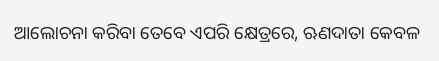ଆଲୋଚନା କରିବା ତେବେ ଏପରି କ୍ଷେତ୍ରରେ, ଋଣଦାତା କେବଳ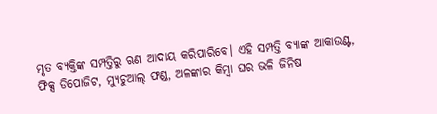ମୃତ ବ୍ୟକ୍ତିଙ୍କ ସମ୍ପତ୍ତିରୁ ଋଣ ଆଦାୟ କରିପାରିବେ। ଏହି ସମ୍ପତ୍ତି ବ୍ୟାଙ୍କ ଆକାଉଣ୍ଟ, ଫିକ୍ସ ଡିପୋଜିଟ, ମ୍ୟୁଚୁଆଲ୍ ଫଣ୍ଡ, ଅଳଙ୍କାର କିମ୍ବା ଘର ଭଳି ଜିନିଷ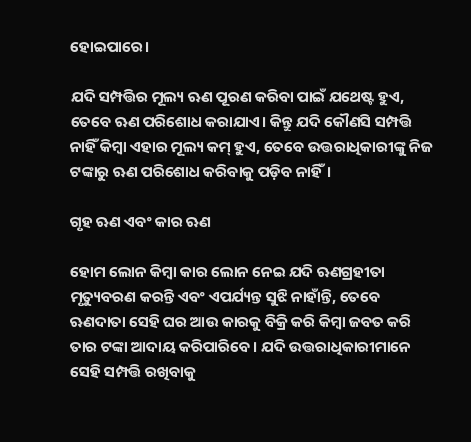ହୋଇପାରେ।

ଯଦି ସମ୍ପତ୍ତିର ମୂଲ୍ୟ ଋଣ ପୂରଣ କରିବା ପାଇଁ ଯଥେଷ୍ଟ ହୁଏ, ତେବେ ଋଣ ପରିଶୋଧ କରାଯାଏ। କିନ୍ତୁ ଯଦି କୌଣସି ସମ୍ପତ୍ତି ନାହିଁ କିମ୍ବା ଏହାର ମୂଲ୍ୟ କମ୍ ହୁଏ, ତେବେ ଉତ୍ତରାଧିକାରୀଙ୍କୁ ନିଜ ଟଙ୍କାରୁ ଋଣ ପରିଶୋଧ କରିବାକୁ ପଡ଼ିବ ନାହିଁ।

ଗୃହ ଋଣ ଏବଂ କାର ଋଣ

ହୋମ ଲୋନ କିମ୍ବା କାର ଲୋନ ନେଇ ଯଦି ଋଣଗ୍ରହୀତା ମୃତ୍ୟୁବରଣ କରନ୍ତି ଏବଂ ଏପର୍ଯ୍ୟନ୍ତ ସୁଝି ନାହାଁନ୍ତି, ତେବେ ଋଣଦାତା ସେହି ଘର ଆଉ କାରକୁ ବିକ୍ରି କରି କିମ୍ବା ଜବତ କରି ତାର ଟଙ୍କା ଆଦାୟ କରିପାରିବେ। ଯଦି ଉତ୍ତରାଧିକାରୀମାନେ ସେହି ସମ୍ପତ୍ତି ରଖିବାକୁ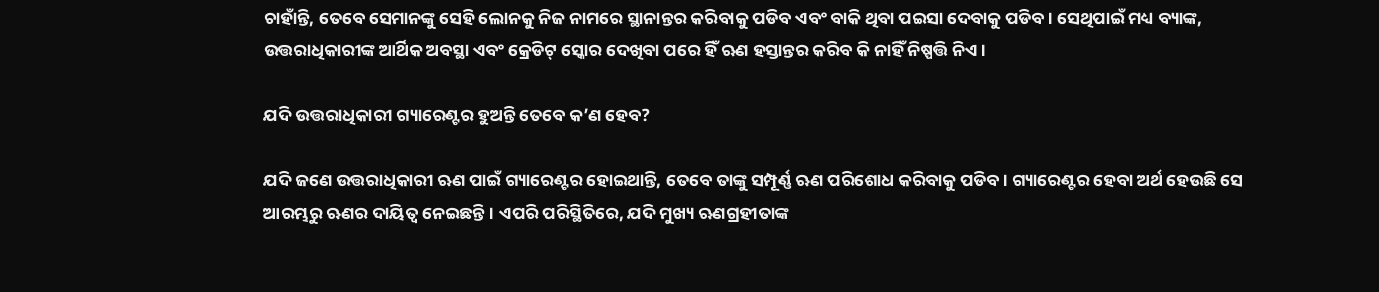ଚାହାଁନ୍ତି, ତେବେ ସେମାନଙ୍କୁ ସେହି ଲୋନକୁ ନିଜ ନାମରେ ସ୍ଥାନାନ୍ତର କରିବାକୁ ପଡିବ ଏବଂ ବାକି ଥିବା ପଇସା ଦେବାକୁ ପଡିବ। ସେଥିପାଇଁ ମଧ୍ୟ ବ୍ୟାଙ୍କ, ଉତ୍ତରାଧିକାରୀଙ୍କ ଆର୍ଥିକ ଅବସ୍ଥା ଏବଂ କ୍ରେଡିଟ୍ ସ୍କୋର ଦେଖିବା ପରେ ହିଁ ଋଣ ହସ୍ତାନ୍ତର କରିବ କି ନାହିଁ ନିଷ୍ପତ୍ତି ନିଏ।

ଯଦି ଉତ୍ତରାଧିକାରୀ ଗ୍ୟାରେଣ୍ଟର ହୁଅନ୍ତି ତେବେ କ’ଣ ହେବ?

ଯଦି ଜଣେ ଉତ୍ତରାଧିକାରୀ ଋଣ ପାଇଁ ଗ୍ୟାରେଣ୍ଟର ହୋଇଥାନ୍ତି, ତେବେ ତାଙ୍କୁ ସମ୍ପୂର୍ଣ୍ଣ ଋଣ ପରିଶୋଧ କରିବାକୁ ପଡିବ। ଗ୍ୟାରେଣ୍ଟର ହେବା ଅର୍ଥ ହେଉଛି ସେ ଆରମ୍ଭରୁ ଋଣର ଦାୟିତ୍ୱ ନେଇଛନ୍ତି। ଏପରି ପରିସ୍ଥିତିରେ, ଯଦି ମୁଖ୍ୟ ଋଣଗ୍ରହୀତାଙ୍କ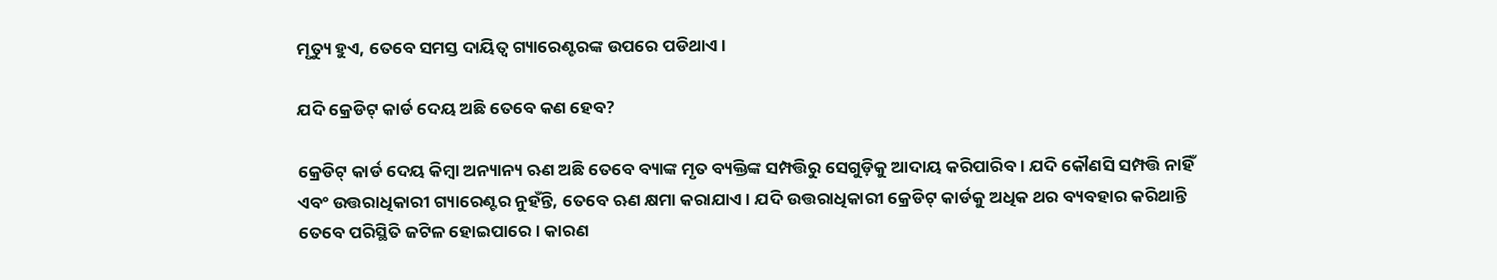ମୃତ୍ୟୁ ହୁଏ, ତେବେ ସମସ୍ତ ଦାୟିତ୍ୱ ଗ୍ୟାରେଣ୍ଟରଙ୍କ ଉପରେ ପଡିଥାଏ।

ଯଦି କ୍ରେଡିଟ୍ କାର୍ଡ ଦେୟ ଅଛି ତେବେ କଣ ହେବ?

କ୍ରେଡିଟ୍ କାର୍ଡ ଦେୟ କିମ୍ବା ଅନ୍ୟାନ୍ୟ ଋଣ ଅଛି ତେବେ ବ୍ୟାଙ୍କ ମୃତ ବ୍ୟକ୍ତିଙ୍କ ସମ୍ପତ୍ତିରୁ ସେଗୁଡ଼ିକୁ ଆଦାୟ କରିପାରିବ। ଯଦି କୌଣସି ସମ୍ପତ୍ତି ନାହିଁ ଏବଂ ଉତ୍ତରାଧିକାରୀ ଗ୍ୟାରେଣ୍ଟର ନୁହଁନ୍ତି, ତେବେ ଋଣ କ୍ଷମା କରାଯାଏ। ଯଦି ଉତ୍ତରାଧିକାରୀ କ୍ରେଡିଟ୍ କାର୍ଡକୁ ଅଧିକ ଥର ବ୍ୟବହାର କରିଥାନ୍ତି ତେବେ ପରିସ୍ଥିତି ଜଟିଳ ହୋଇପାରେ। କାରଣ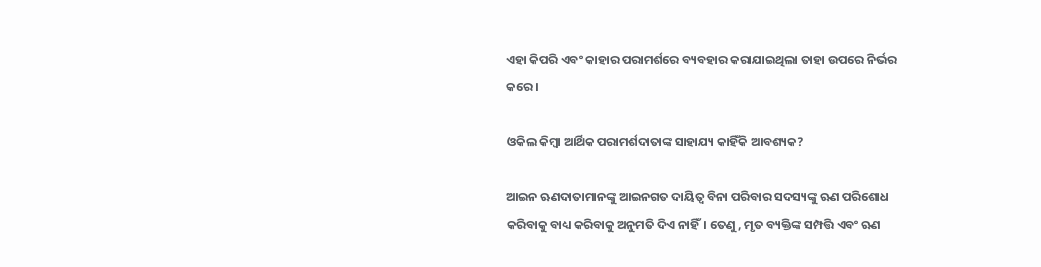ଏହା କିପରି ଏବଂ କାହାର ପରାମର୍ଶରେ ବ୍ୟବହାର କରାଯାଇଥିଲା ତାହା ଉପରେ ନିର୍ଭର କରେ।

ଓକିଲ କିମ୍ବା ଆର୍ଥିକ ପରାମର୍ଶଦାତାଙ୍କ ସାହାଯ୍ୟ କାହିଁକି ଆବଶ୍ୟକ?

ଆଇନ ଋଣଦାତାମାନଙ୍କୁ ଆଇନଗତ ଦାୟିତ୍ୱ ବିନା ପରିବାର ସଦସ୍ୟଙ୍କୁ ଋଣ ପରିଶୋଧ କରିବାକୁ ବାଧ୍ୟ କରିବାକୁ ଅନୁମତି ଦିଏ ନାହିଁ। ତେଣୁ, ମୃତ ବ୍ୟକ୍ତିଙ୍କ ସମ୍ପତ୍ତି ଏବଂ ଋଣ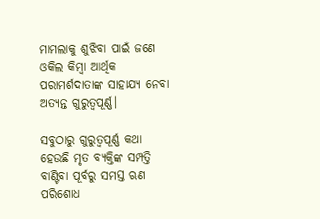ମାମଲାକୁ ଶୁଝିବା ପାଇଁ ଜଣେ ଓକିଲ କିମ୍ବା ଆର୍ଥିକ ପରାମର୍ଶଦାତାଙ୍କ ସାହାଯ୍ୟ ନେବା ଅତ୍ୟନ୍ତ ଗୁରୁତ୍ୱପୂର୍ଣ୍ଣ।

ସବୁଠାରୁ ଗୁରୁତ୍ୱପୂର୍ଣ୍ଣ କଥା ହେଉଛି ମୃତ ବ୍ୟକ୍ତିଙ୍କ ସମ୍ପତ୍ତି ବାଣ୍ଟିବା ପୂର୍ବରୁ ସମସ୍ତ ଋଣ ପରିଶୋଧ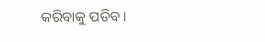କରିବାକୁ ପଡିବ।